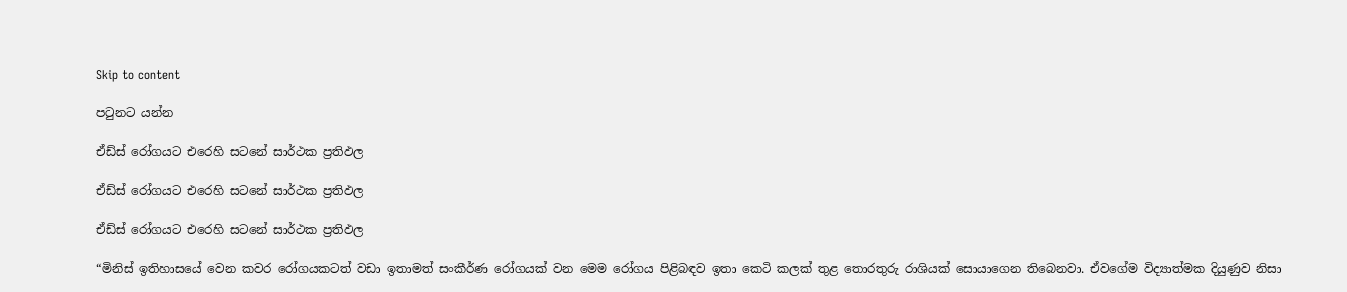Skip to content

පටුනට යන්න

ඒඩ්ස් රෝගයට එරෙහි සටනේ සාර්ථක ප්‍රතිඵල

ඒඩ්ස් රෝගයට එරෙහි සටනේ සාර්ථක ප්‍රතිඵල

ඒඩ්ස් රෝගයට එරෙහි සටනේ සාර්ථක ප්‍රතිඵල

“මිනිස් ඉතිහාසයේ වෙන කවර රෝගයකටත් වඩා ඉතාමත් සංකීර්ණ රෝගයක් වන මෙම රෝගය පිළිබඳව ඉතා කෙටි කලක් තුළ තොරතුරු රාශියක් සොයාගෙන තිබෙනවා. ඒවගේම විද්‍යාත්මක දියුණුව නිසා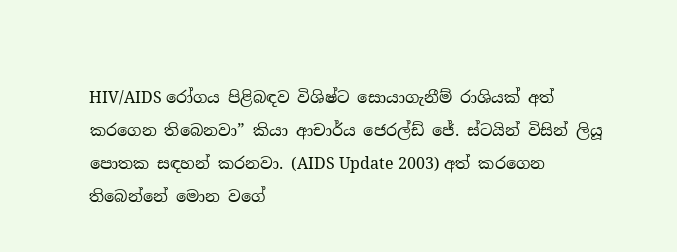HIV/AIDS රෝගය පිළිබඳව විශිෂ්ට සොයාගැනීම් රාශියක් අත් කරගෙන තිබෙනවා” කියා ආචාර්ය ජෙරල්ඩ් ජේ. ස්ටයින් විසින් ලියූ පොතක සඳහන් කරනවා. (AIDS Update 2003) අත් කරගෙන තිබෙන්නේ මොන වගේ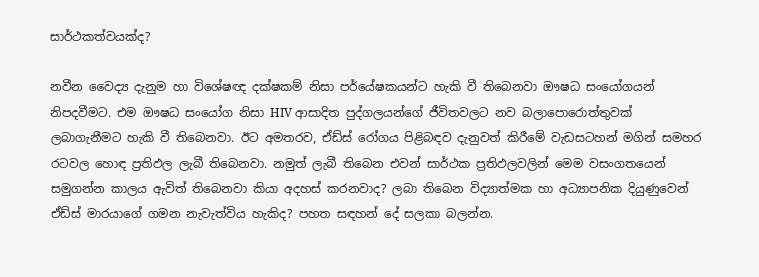සාර්ථකත්වයක්ද?

නවීන වෛද්‍ය දැනුම හා විශේෂඥ දක්ෂකම් නිසා පර්යේෂකයන්ට හැකි වී තිබෙනවා ඖෂධ සංයෝගයන් නිපදවීමට. එම ඖෂධ සංයෝග නිසා HIV ආසාදිත පුද්ගලයන්ගේ ජීවිතවලට නව බලාපොරොත්තුවක් ලබාගැනීමට හැකි වී තිබෙනවා. ඊට අමතරව, ඒඩ්ස් රෝගය පිළිබඳව දැනුවත් කිරීමේ වැඩසටහන් මගින් සමහර රටවල හොඳ ප්‍රතිඵල ලැබී තිබෙනවා. නමුත් ලැබී තිබෙන එවන් සාර්ථක ප්‍රතිඵලවලින් මෙම වසංගතයෙන් සමුගන්න කාලය ඇවිත් තිබෙනවා කියා අදහස් කරනවාද? ලබා තිබෙන විද්‍යාත්මක හා අධ්‍යාපනික දියුණුවෙන් ඒඩ්ස් මාරයාගේ ගමන නැවැත්විය හැකිද? පහත සඳහන් දේ සලකා බලන්න.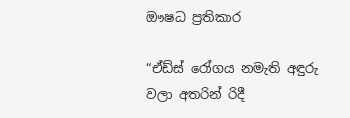ඖෂධ ප්‍රතිකාර

“ඒඩ්ස් රෝගය නමැති අඳුරු වලා අතරින් රිදී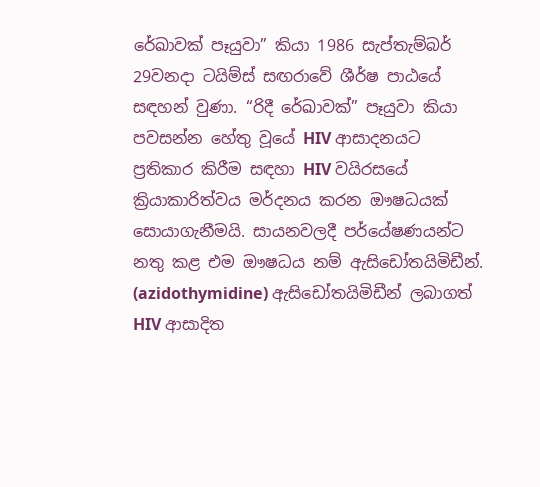රේඛාවක් පෑයුවා” කියා 1986 සැප්තැම්බර් 29වනදා ටයිම්ස් සඟරාවේ ශීර්ෂ පාඨයේ සඳහන් වුණා. “රිදී රේඛාවක්” පෑයුවා කියා පවසන්න හේතු වූයේ HIV ආසාදනයට ප්‍රතිකාර කිරීම සඳහා HIV වයිරසයේ ක්‍රියාකාරිත්වය මර්දනය කරන ඖෂධයක් සොයාගැනීමයි. සායනවලදී පර්යේෂණයන්ට නතු කළ එම ඖෂධය නම් ඇසිඩෝතයිමිඩීන්. (azidothymidine) ඇසිඩෝතයිමිඩීන් ලබාගත් HIV ආසාදිත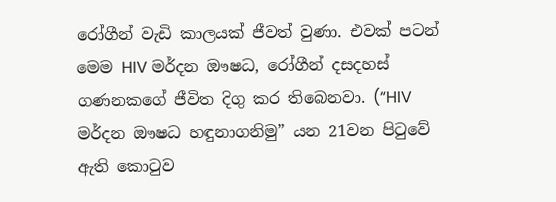රෝගීන් වැඩි කාලයක් ජීවත් වුණා. එවක් පටන් මෙම HIV මර්දන ඖෂධ, රෝගීන් දසදහස් ගණනකගේ ජීවිත දිගු කර තිබෙනවා. (“HIV මර්දන ඖෂධ හඳුනාගනිමු” යන 21වන පිටුවේ ඇති කොටුව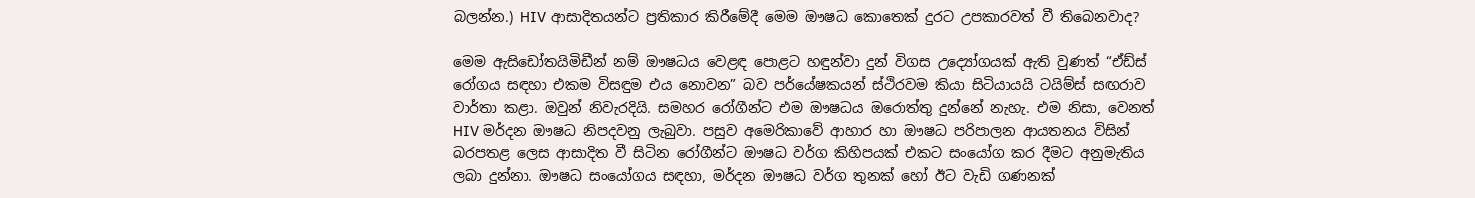බලන්න.) HIV ආසාදිතයන්ට ප්‍රතිකාර කිරීමේදී මෙම ඖෂධ කොතෙක් දුරට උපකාරවත් වී තිබෙනවාද?

මෙම ඇසිඩෝතයිමිඩීන් නම් ඖෂධය වෙළඳ පොළට හඳුන්වා දුන් විගස උද්‍යෝගයක් ඇති වුණත් “ඒඩ්ස් රෝගය සඳහා එකම විසඳුම එය නොවන” බව පර්යේෂකයන් ස්ථිරවම කියා සිටියායයි ටයිම්ස් සඟරාව වාර්තා කළා. ඔවුන් නිවැරදියි. සමහර රෝගීන්ට එම ඖෂධය ඔරොත්තු දුන්නේ නැහැ. එම නිසා, වෙනත් HIV මර්දන ඖෂධ නිපදවනු ලැබුවා. පසුව අමෙරිකාවේ ආහාර හා ඖෂධ පරිපාලන ආයතනය විසින් බරපතළ ලෙස ආසාදිත වී සිටින රෝගීන්ට ඖෂධ වර්ග කිහිපයක් එකට සංයෝග කර දීමට අනුමැතිය ලබා දුන්නා. ඖෂධ සංයෝගය සඳහා, මර්දන ඖෂධ වර්ග තුනක් හෝ ඊට වැඩි ගණනක්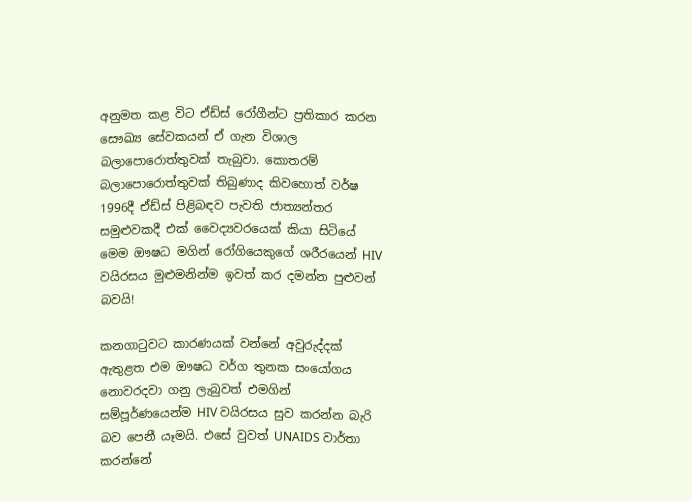අනුමත කළ විට ඒඩ්ස් රෝගීන්ට ප්‍රතිකාර කරන සෞඛ්‍ය සේවකයන් ඒ ගැන විශාල බලාපොරොත්තුවක් තැබුවා. කොතරම් බලාපොරොත්තුවක් තිබුණාද කිවහොත් වර්ෂ 1996දී ඒඩ්ස් පිළිබඳව පැවති ජාත්‍යන්තර සමුළුවකදී එක් වෛද්‍යවරයෙක් කියා සිටියේ මෙම ඖෂධ මගින් රෝගියෙකුගේ ශරීරයෙන් HIV වයිරසය මුළුමනින්ම ඉවත් කර දමන්න පුළුවන් බවයි!

කනගාටුවට කාරණයක් වන්නේ අවුරුද්දක් ඇතුළත එම ඖෂධ වර්ග තුනක සංයෝගය නොවරදවා ගනු ලැබුවත් එමගින් සම්පූර්ණයෙන්ම HIV වයිරසය සුව කරන්න බැරි බව පෙනී යෑමයි. එසේ වුවත් UNAIDS වාර්තා කරන්නේ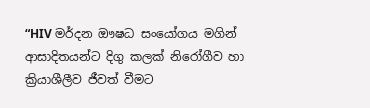“HIV මර්දන ඖෂධ සංයෝගය මගින් ආසාදිතයන්ට දිගු කලක් නිරෝගීව හා ක්‍රියාශීලීව ජීවත් වීමට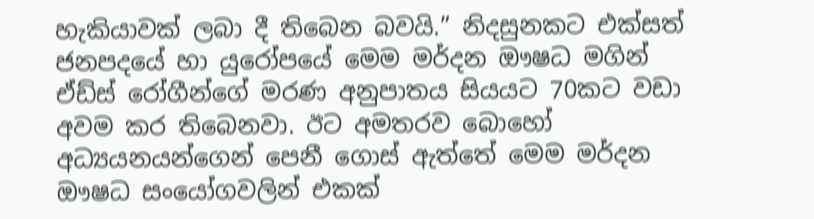හැකියාවක් ලබා දී තිබෙන බවයි.” නිදසුනකට එක්සත් ජනපදයේ හා යුරෝපයේ මෙම මර්දන ඖෂධ මගින් ඒඩ්ස් රෝගීන්ගේ මරණ අනුපාතය සියයට 70කට වඩා අවම කර තිබෙනවා. ඊට අමතරව බොහෝ අධ්‍යයනයන්ගෙන් පෙනී ගොස් ඇත්තේ මෙම මර්දන ඖෂධ සංයෝගවලින් එකක්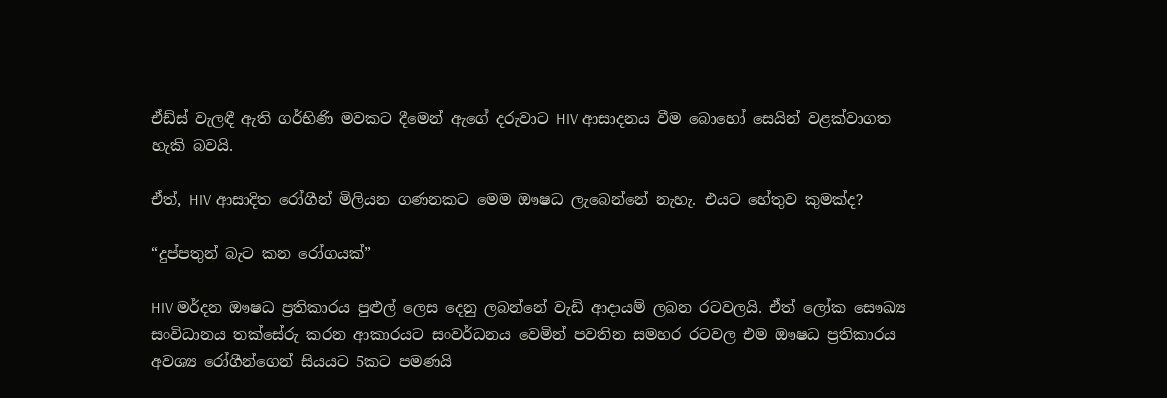ඒඩ්ස් වැලඳී ඇති ගර්භිණි මවකට දීමෙන් ඇගේ දරුවාට HIV ආසාදනය වීම බොහෝ සෙයින් වළක්වාගත හැකි බවයි.

ඒත්, HIV ආසාදිත රෝගීන් මිලියන ගණනකට මෙම ඖෂධ ලැබෙන්නේ නැහැ. එයට හේතුව කුමක්ද?

“දුප්පතුන් බැට කන රෝගයක්”

HIV මර්දන ඖෂධ ප්‍රතිකාරය පුළුල් ලෙස දෙනු ලබන්නේ වැඩි ආදායම් ලබන රටවලයි. ඒත් ලෝක සෞඛ්‍ය සංවිධානය තක්සේරු කරන ආකාරයට සංවර්ධනය වෙමින් පවතින සමහර රටවල එම ඖෂධ ප්‍රතිකාරය අවශ්‍ය රෝගීන්ගෙන් සියයට 5කට පමණයි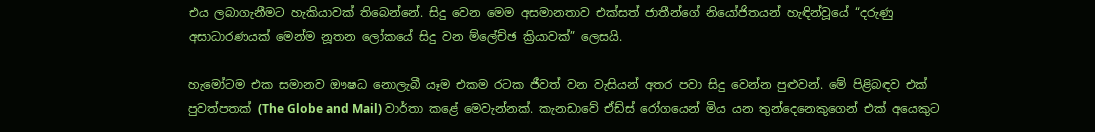එය ලබාගැනීමට හැකියාවක් තිබෙන්නේ. සිදු වෙන මෙම අසමානතාව එක්සත් ජාතීන්ගේ නියෝජිතයන් හැඳින්වූයේ “දරුණු අසාධාරණයක් මෙන්ම නූතන ලෝකයේ සිදු වන ම්ලේච්ඡ ක්‍රියාවක්” ලෙසයි.

හැමෝටම එක සමානව ඖෂධ නොලැබී යෑම එකම රටක ජීවත් වන වැසියන් අතර පවා සිදු වෙන්න පුළුවන්. මේ පිළිබඳව එක් පුවත්පතක් (The Globe and Mail) වාර්තා කළේ මෙවැන්නක්. කැනඩාවේ ඒඩ්ස් රෝගයෙන් මිය යන තුන්දෙනෙකුගෙන් එක් අයෙකුට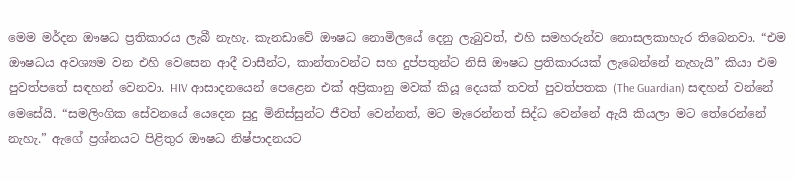මෙම මර්දන ඖෂධ ප්‍රතිකාරය ලැබී නැහැ. කැනඩාවේ ඖෂධ නොමිලයේ දෙනු ලැබුවත්, එහි සමහරුන්ව නොසලකාහැර තිබෙනවා. “එම ඖෂධය අවශ්‍යම වන එහි වෙසෙන ආදී වාසීන්ට, කාන්තාවන්ට සහ දුප්පතුන්ට නිසි ඖෂධ ප්‍රතිකාරයක් ලැබෙන්නේ නැහැයි” කියා එම පුවත්පතේ සඳහන් වෙනවා. HIV ආසාදනයෙන් පෙළෙන එක් අප්‍රිකානු මවක් කියූ දෙයක් තවත් පුවත්පතක (The Guardian) සඳහන් වන්නේ මෙසේයි. “සමලිංගික සේවනයේ යෙදෙන සුදු මිනිස්සුන්ට ජීවත් වෙන්නත්, මට මැරෙන්නත් සිද්ධ වෙන්නේ ඇයි කියලා මට තේරෙන්නේ නැහැ.” ඇගේ ප්‍රශ්නයට පිළිතුර ඖෂධ නිෂ්පාදනයට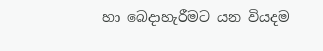හා බෙදාහැරීමට යන වියදම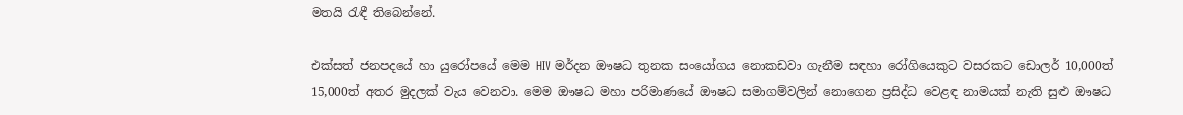මතයි රැඳී තිබෙන්නේ.

එක්සත් ජනපදයේ හා යුරෝපයේ මෙම HIV මර්දන ඖෂධ තුනක සංයෝගය නොකඩවා ගැනීම සඳහා රෝගියෙකුට වසරකට ඩොලර් 10,000ත් 15,000ත් අතර මුදලක් වැය වෙනවා. මෙම ඖෂධ මහා පරිමාණයේ ඖෂධ සමාගම්වලින් නොගෙන ප්‍රසිද්ධ වෙළඳ නාමයක් නැති සුළු ඖෂධ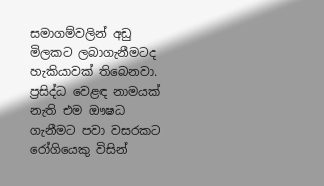සමාගම්වලින් අඩු මිලකට ලබාගැනීමටද හැකියාවක් තිබෙනවා. ප්‍රසිද්ධ වෙළඳ නාමයක් නැති එම ඖෂධ ගැනීමට පවා වසරකට රෝගියෙකු විසින්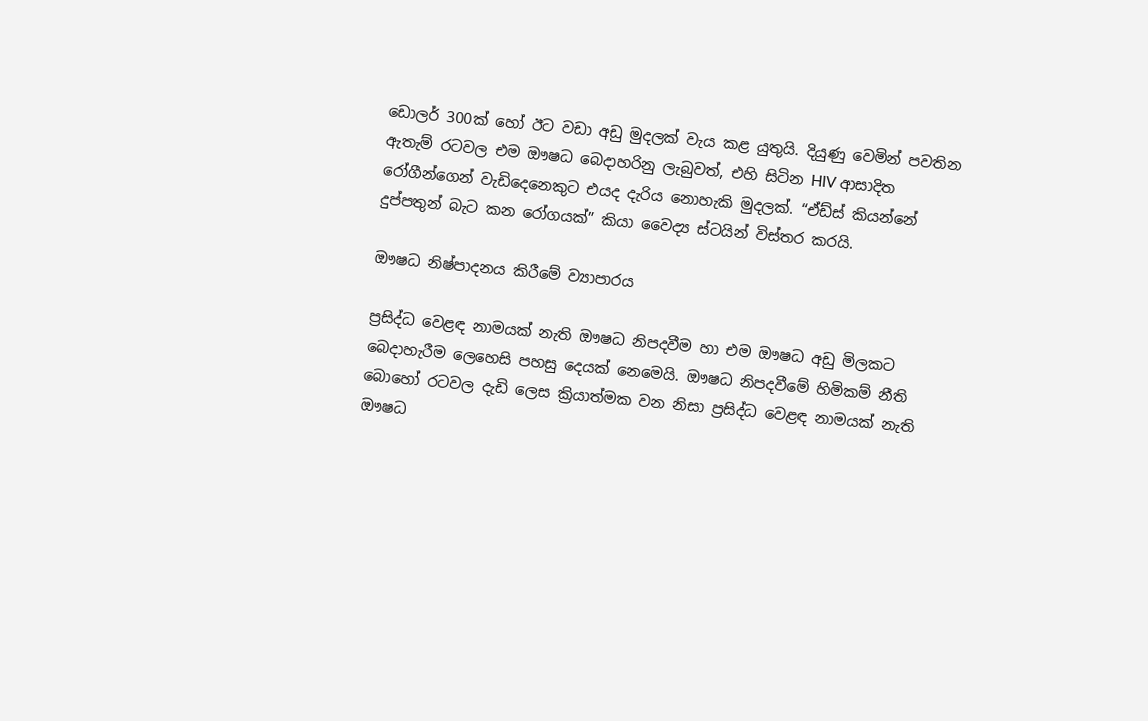ඩොලර් 300ක් හෝ ඊට වඩා අඩු මුදලක් වැය කළ යුතුයි. දියුණු වෙමින් පවතින ඇතැම් රටවල එම ඖෂධ බෙදාහරිනු ලැබුවත්, එහි සිටින HIV ආසාදිත රෝගීන්ගෙන් වැඩිදෙනෙකුට එයද දැරිය නොහැකි මුදලක්. “ඒඩ්ස් කියන්නේ දුප්පතුන් බැට කන රෝගයක්” කියා වෛද්‍ය ස්ටයින් විස්තර කරයි.

ඖෂධ නිෂ්පාදනය කිරීමේ ව්‍යාපාරය

ප්‍රසිද්ධ වෙළඳ නාමයක් නැති ඖෂධ නිපදවීම හා එම ඖෂධ අඩු මිලකට බෙදාහැරීම ලෙහෙසි පහසු දෙයක් නෙමෙයි. ඖෂධ නිපදවීමේ හිමිකම් නීති බොහෝ රටවල දැඩි ලෙස ක්‍රියාත්මක වන නිසා ප්‍රසිද්ධ වෙළඳ නාමයක් නැති ඖෂධ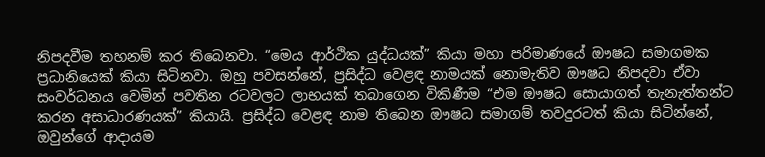නිපදවීම තහනම් කර තිබෙනවා. “මෙය ආර්ථික යුද්ධයක්” කියා මහා පරිමාණයේ ඖෂධ සමාගමක ප්‍රධානියෙක් කියා සිටිනවා. ඔහු පවසන්නේ, ප්‍රසිද්ධ වෙළඳ නාමයක් නොමැතිව ඖෂධ නිපදවා ඒවා සංවර්ධනය වෙමින් පවතින රටවලට ලාභයක් තබාගෙන විකිණීම “එම ඖෂධ සොයාගත් තැනැත්තන්ට කරන අසාධාරණයක්” කියායි. ප්‍රසිද්ධ වෙළඳ නාම තිබෙන ඖෂධ සමාගම් තවදුරටත් කියා සිටින්නේ, ඔවුන්ගේ ආදායම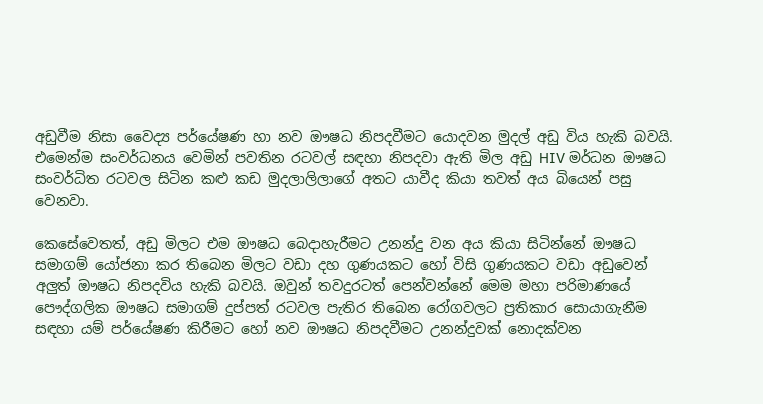අඩුවීම නිසා වෛද්‍ය පර්යේෂණ හා නව ඖෂධ නිපදවීමට යොදවන මුදල් අඩු විය හැකි බවයි. එමෙන්ම සංවර්ධනය වෙමින් පවතින රටවල් සඳහා නිපදවා ඇති මිල අඩු HIV මර්ධන ඖෂධ සංවර්ධිත රටවල සිටින කළු කඩ මුදලාලිලාගේ අතට යාවීද කියා තවත් අය බියෙන් පසු වෙනවා.

කෙසේවෙතත්, අඩු මිලට එම ඖෂධ බෙදාහැරීමට උනන්දු වන අය කියා සිටින්නේ ඖෂධ සමාගම් යෝජනා කර තිබෙන මිලට වඩා දහ ගුණයකට හෝ විසි ගුණයකට වඩා අඩුවෙන් අලුත් ඖෂධ නිපදවිය හැකි බවයි. ඔවුන් තවදුරටත් පෙන්වන්නේ මෙම මහා පරිමාණයේ පෞද්ගලික ඖෂධ සමාගම් දුප්පත් රටවල පැතිර තිබෙන රෝගවලට ප්‍රතිකාර සොයාගැනීම සඳහා යම් පර්යේෂණ කිරීමට හෝ නව ඖෂධ නිපදවීමට උනන්දුවක් නොදක්වන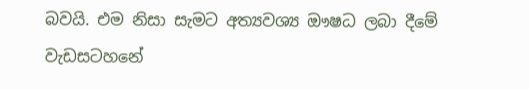බවයි. එම නිසා සැමට අත්‍යවශ්‍ය ඖෂධ ලබා දීමේ වැඩසටහනේ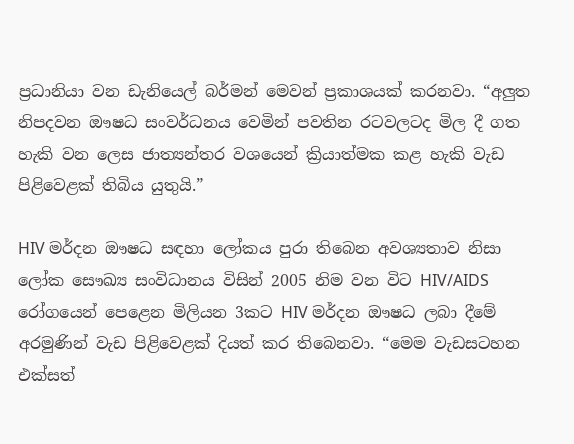ප්‍රධානියා වන ඩැනියෙල් බර්මන් මෙවන් ප්‍රකාශයක් කරනවා. “අලුත නිපදවන ඖෂධ සංවර්ධනය වෙමින් පවතින රටවලටද මිල දී ගත හැකි වන ලෙස ජාත්‍යන්තර වශයෙන් ක්‍රියාත්මක කළ හැකි වැඩ පිළිවෙළක් තිබිය යුතුයි.”

HIV මර්දන ඖෂධ සඳහා ලෝකය පුරා තිබෙන අවශ්‍යතාව නිසා ලෝක සෞඛ්‍ය සංවිධානය විසින් 2005 නිම වන විට HIV/AIDS රෝගයෙන් පෙළෙන මිලියන 3කට HIV මර්දන ඖෂධ ලබා දීමේ අරමුණින් වැඩ පිළිවෙළක් දියත් කර තිබෙනවා. “මෙම වැඩසටහන එක්සත්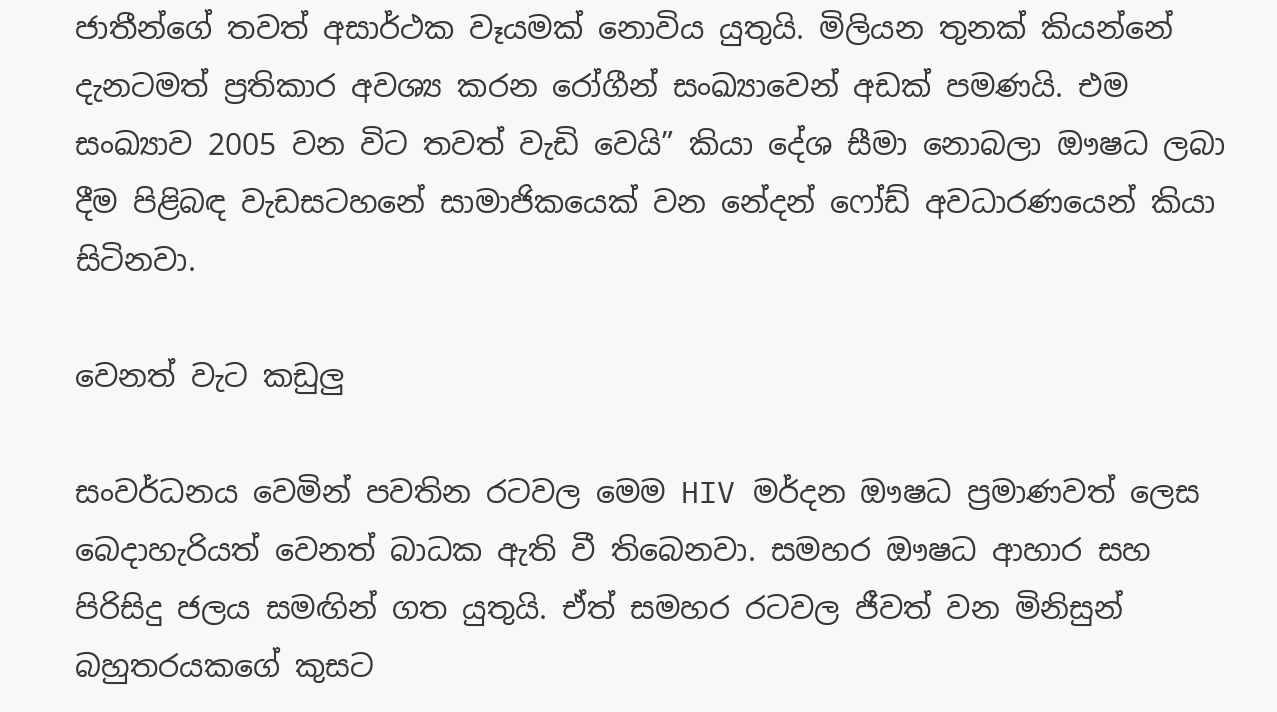ජාතීන්ගේ තවත් අසාර්ථක වෑයමක් නොවිය යුතුයි. මිලියන තුනක් කියන්නේ දැනටමත් ප්‍රතිකාර අවශ්‍ය කරන රෝගීන් සංඛ්‍යාවෙන් අඩක් පමණයි. එම සංඛ්‍යාව 2005 වන විට තවත් වැඩි වෙයි” කියා දේශ සීමා නොබලා ඖෂධ ලබා දීම පිළිබඳ වැඩසටහනේ සාමාජිකයෙක් වන නේදන් ෆෝඩ් අවධාරණයෙන් කියා සිටිනවා.

වෙනත් වැට කඩුලු

සංවර්ධනය වෙමින් පවතින රටවල මෙම HIV මර්දන ඖෂධ ප්‍රමාණවත් ලෙස බෙදාහැරියත් වෙනත් බාධක ඇති වී තිබෙනවා. සමහර ඖෂධ ආහාර සහ පිරිසිදු ජලය සමඟින් ගත යුතුයි. ඒත් සමහර රටවල ජීවත් වන මිනිසුන් බහුතරයකගේ කුසට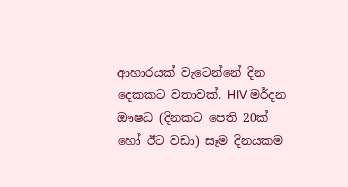ආහාරයක් වැටෙන්නේ දින දෙකකට වතාවක්. HIV මර්දන ඖෂධ (දිනකට පෙති 20ක් හෝ ඊට වඩා) සෑම දිනයකම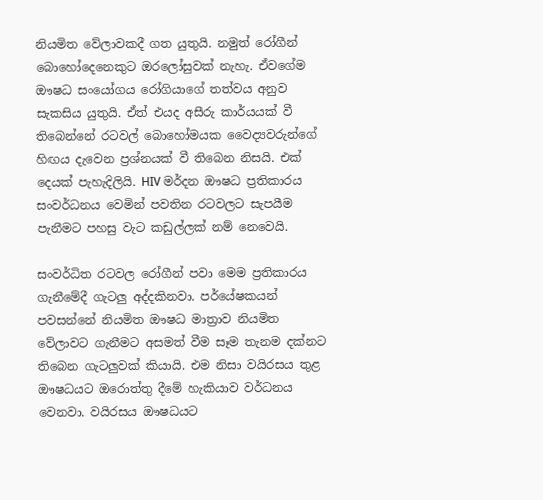නියමිත වේලාවකදී ගත යුතුයි. නමුත් රෝගීන් බොහෝදෙනෙකුට ඔරලෝසුවක් නැහැ. ඒවගේම ඖෂධ සංයෝගය රෝගියාගේ තත්වය අනුව සැකසිය යුතුයි. ඒත් එයද අසීරු කාර්යයක් වී තිබෙන්නේ රටවල් බොහෝමයක වෛද්‍යවරුන්ගේ හිඟය දැවෙන ප්‍රශ්නයක් වී තිබෙන නිසයි. එක් දෙයක් පැහැදිලියි. HIV මර්දන ඖෂධ ප්‍රතිකාරය සංවර්ධනය වෙමින් පවතින රටවලට සැපයීම පැනීමට පහසු වැට කඩුල්ලක් නම් නෙවෙයි.

සංවර්ධිත රටවල රෝගීන් පවා මෙම ප්‍රතිකාරය ගැනීමේදී ගැටලු අද්දකිනවා. පර්යේෂකයන් පවසන්නේ නියමිත ඖෂධ මාත්‍රාව නියමිත වේලාවට ගැනීමට අසමත් වීම සෑම තැනම දක්නට තිබෙන ගැටලුවක් කියායි. එම නිසා වයිරසය තුළ ඖෂධයට ඔරොත්තු දීමේ හැකියාව වර්ධනය වෙනවා. වයිරසය ඖෂධයට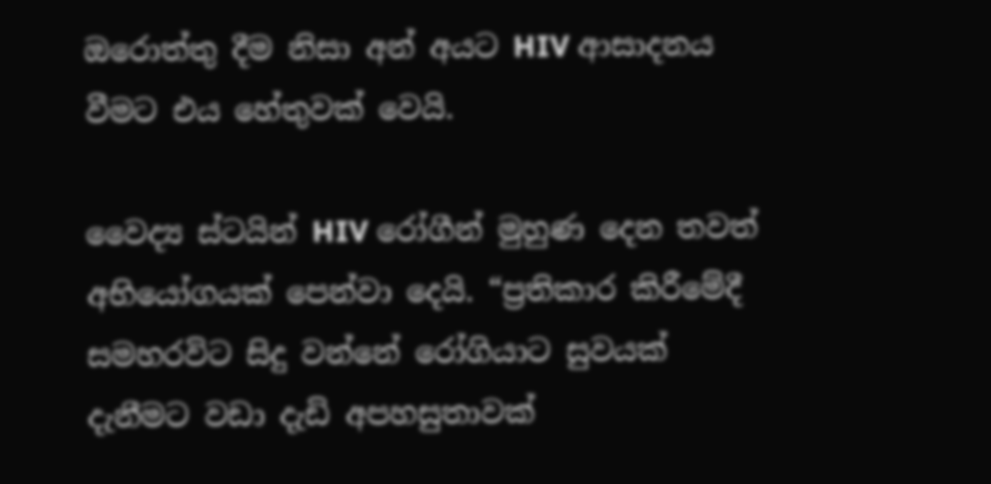ඔරොත්තු දීම නිසා අන් අයට HIV ආසාදනය වීමට එය හේතුවක් වෙයි.

වෛද්‍ය ස්ටයින් HIV රෝගීන් මුහුණ දෙන තවත් අභියෝගයක් පෙන්වා දෙයි. “ප්‍රතිකාර කිරීමේදී සමහරවිට සිදු වන්නේ රෝගියාට සුවයක් දැනීමට වඩා දැඩි අපහසුතාවක්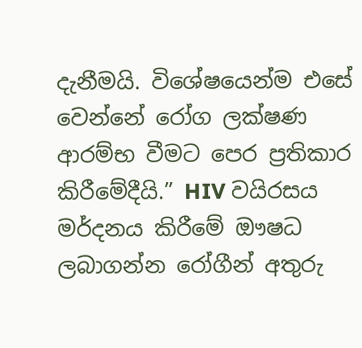දැනීමයි. විශේෂයෙන්ම එසේ වෙන්නේ රෝග ලක්ෂණ ආරම්භ වීමට පෙර ප්‍රතිකාර කිරීමේදීයි.” HIV වයිරසය මර්දනය කිරීමේ ඖෂධ ලබාගන්න රෝගීන් අතුරු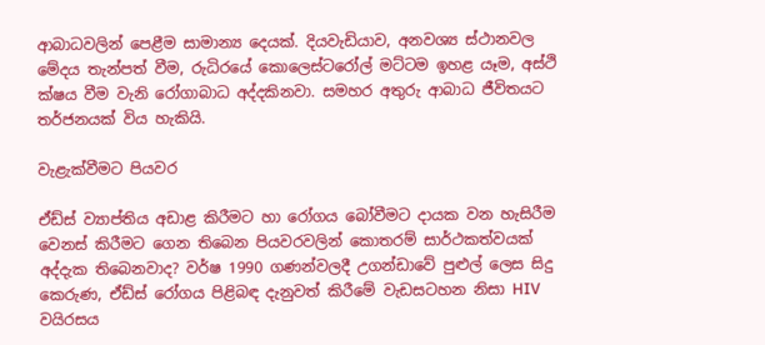ආබාධවලින් පෙළීම සාමාන්‍ය දෙයක්. දියවැඩියාව, අනවශ්‍ය ස්ථානවල මේදය තැන්පත් වීම, රුධිරයේ කොලෙස්ටරෝල් මට්ටම ඉහළ යෑම, අස්ථි ක්ෂය වීම වැනි රෝගාබාධ අද්දකිනවා. සමහර අතුරු ආබාධ ජීවිතයට තර්ජනයක් විය හැකියි.

වැළැක්වීමට පියවර

ඒඩ්ස් ව්‍යාප්තිය අඩාළ කිරීමට හා රෝගය බෝවීමට දායක වන හැසිරීම වෙනස් කිරීමට ගෙන තිබෙන පියවරවලින් කොතරම් සාර්ථකත්වයක් අද්දැක තිබෙනවාද? වර්ෂ 1990 ගණන්වලදී උගන්ඩාවේ පුළුල් ලෙස සිදු කෙරුණ, ඒඩ්ස් රෝගය පිළිබඳ දැනුවත් කිරීමේ වැඩසටහන නිසා HIV වයිරසය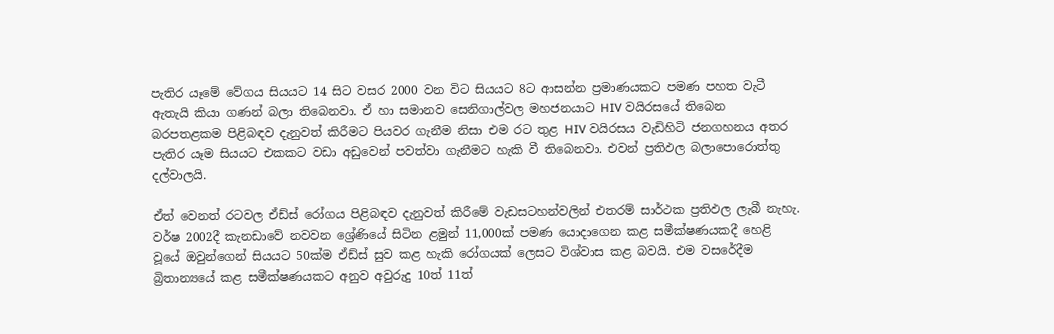පැතිර යෑමේ වේගය සියයට 14 සිට වසර 2000 වන විට සියයට 8ට ආසන්න ප්‍රමාණයකට පමණ පහත වැටී ඇතැයි කියා ගණන් බලා තිබෙනවා. ඒ හා සමානව සෙනිගාල්වල මහජනයාට HIV වයිරසයේ තිබෙන බරපතළකම පිළිබඳව දැනුවත් කිරීමට පියවර ගැනීම නිසා එම රට තුළ HIV වයිරසය වැඩිහිටි ජනගහනය අතර පැතිර යෑම සියයට එකකට වඩා අඩුවෙන් පවත්වා ගැනීමට හැකි වී තිබෙනවා. එවන් ප්‍රතිඵල බලාපොරොත්තු දල්වාලයි.

ඒත් වෙනත් රටවල ඒඩ්ස් රෝගය පිළිබඳව දැනුවත් කිරීමේ වැඩසටහන්වලින් එතරම් සාර්ථක ප්‍රතිඵල ලැබී නැහැ. වර්ෂ 2002දී කැනඩාවේ නවවන ශ්‍රේණියේ සිටින ළමුන් 11,000ක් පමණ යොදාගෙන කළ සමීක්ෂණයකදී හෙළි වූයේ ඔවුන්ගෙන් සියයට 50ක්ම ඒඩ්ස් සුව කළ හැකි රෝගයක් ලෙසට විශ්වාස කළ බවයි. එම වසරේදීම බ්‍රිතාන්‍යයේ කළ සමීක්ෂණයකට අනුව අවුරුදු 10ත් 11ත්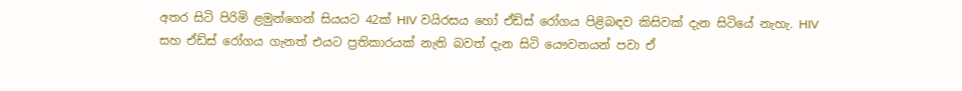අතර සිටි පිරිමි ළමුන්ගෙන් සියයට 42ක් HIV වයිරසය හෝ ඒඩ්ස් රෝගය පිළිබඳව කිසිවක් දැන සිටියේ නැහැ. HIV සහ ඒඩ්ස් රෝගය ගැනත් එයට ප්‍රතිකාරයක් නැති බවත් දැන සිටි යෞවනයන් පවා ඒ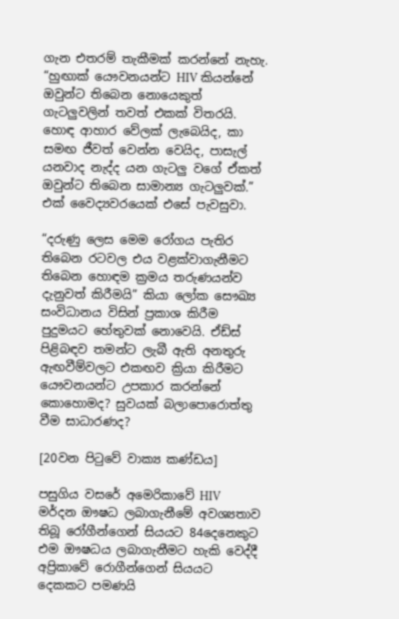ගැන එතරම් තැකීමක් කරන්නේ නැහැ. “හුඟාක් යෞවනයන්ට HIV කියන්නේ ඔවුන්ට තිබෙන නොයෙකුත් ගැටලුවලින් තවත් එකක් විතරයි. හොඳ ආහාර වේලක් ලැබෙයිද, කා සමඟ ජීවත් වෙන්න වෙයිද, පාසැල් යනවාද නැද්ද යන ගැටලු වගේ ඒකත් ඔවුන්ට තිබෙන සාමාන්‍ය ගැටලුවක්.” එක් වෛද්‍යවරයෙක් එසේ පැවසුවා.

“දරුණු ලෙස මෙම රෝගය පැතිර තිබෙන රටවල එය වළක්වාගැනීමට තිබෙන හොඳම ක්‍රමය තරුණයන්ව දැනුවත් කිරීමයි” කියා ලෝක සෞඛ්‍ය සංවිධානය විසින් ප්‍රකාශ කිරීම පුදුමයට හේතුවක් නොවෙයි. ඒඩ්ස් පිළිබඳව තමන්ට ලැබී ඇති අනතුරු ඇඟවීම්වලට එකඟව ක්‍රියා කිරීමට යෞවනයන්ට උපකාර කරන්නේ කොහොමද? සුවයක් බලාපොරොත්තු වීම සාධාරණද?

[20වන පිටුවේ වාක්‍ය කණ්ඩය]

පසුගිය වසරේ අමෙරිකාවේ HIV මර්දන ඖෂධ ලබාගැනීමේ අවශ්‍යතාව තිබූ රෝගීන්ගෙන් සියයට 84දෙනෙකුට එම ඖෂධය ලබාගැනීමට හැකි වෙද්දී අප්‍රිකාවේ රොගීන්ගෙන් සියයට දෙකකට පමණයි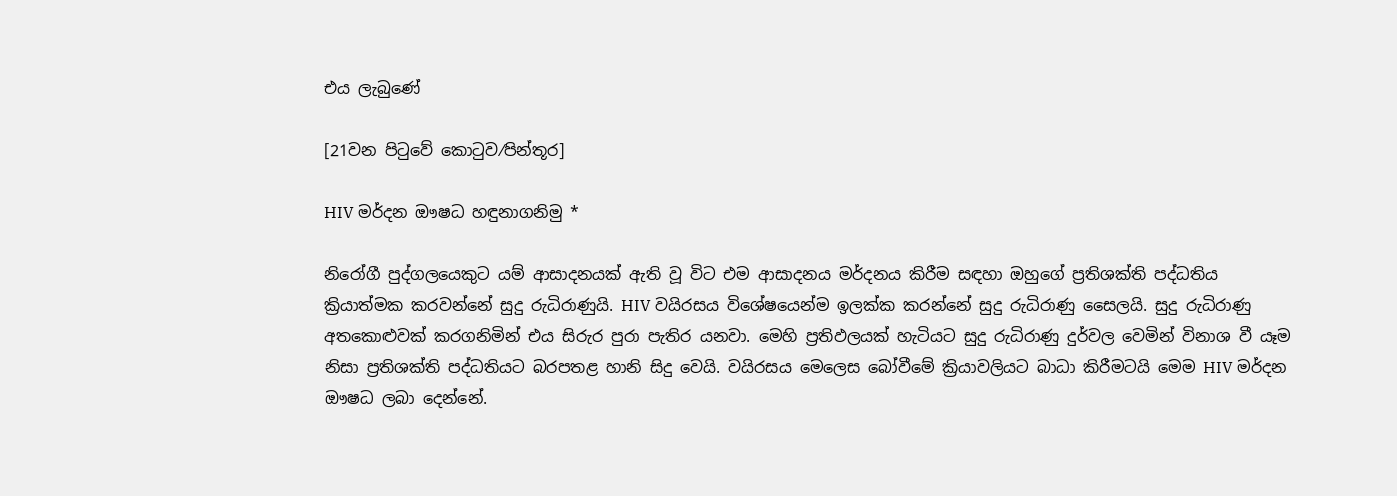එය ලැබුණේ

[21වන පිටුවේ කොටුව⁄පින්තූර]

HIV මර්දන ඖෂධ හඳුනාගනිමු *

නිරෝගී පුද්ගලයෙකුට යම් ආසාදනයක් ඇති වූ විට එම ආසාදනය මර්දනය කිරීම සඳහා ඔහුගේ ප්‍රතිශක්ති පද්ධතිය ක්‍රියාත්මක කරවන්නේ සුදු රුධිරාණුයි. HIV වයිරසය විශේෂයෙන්ම ඉලක්ක කරන්නේ සුදු රුධිරාණු සෛලයි. සුදු රුධිරාණු අතකොළුවක් කරගනිමින් එය සිරුර පුරා පැතිර යනවා. මෙහි ප්‍රතිඵලයක් හැටියට සුදු රුධිරාණු දුර්වල වෙමින් විනාශ වී යෑම නිසා ප්‍රතිශක්ති පද්ධතියට බරපතළ හානි සිදු වෙයි. වයිරසය මෙලෙස බෝවීමේ ක්‍රියාවලියට බාධා කිරීමටයි මෙම HIV මර්දන ඖෂධ ලබා දෙන්නේ.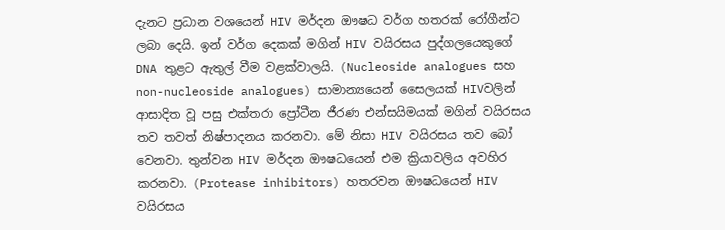දැනට ප්‍රධාන වශයෙන් HIV මර්දන ඖෂධ වර්ග හතරක් රෝගීන්ට ලබා දෙයි. ඉන් වර්ග දෙකක් මගින් HIV වයිරසය පුද්ගලයෙකුගේ DNA තුළට ඇතුල් වීම වළක්වාලයි. (Nucleoside analogues සහ non-nucleoside analogues) සාමාන්‍යයෙන් සෛලයක් HIVවලින් ආසාදිත වූ පසු එක්තරා ප්‍රෝටීන ජීරණ එන්සයිමයක් මගින් වයිරසය තව තවත් නිෂ්පාදනය කරනවා. මේ නිසා HIV වයිරසය තව බෝ වෙනවා. තුන්වන HIV මර්දන ඖෂධයෙන් එම ක්‍රියාවලිය අවහිර කරනවා. (Protease inhibitors) හතරවන ඖෂධයෙන් HIV වයිරසය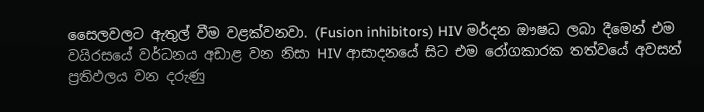සෛලවලට ඇතුල් වීම වළක්වනවා. (Fusion inhibitors) HIV මර්දන ඖෂධ ලබා දීමෙන් එම වයිරසයේ වර්ධනය අඩාළ වන නිසා HIV ආසාදනයේ සිට එම රෝගකාරක තත්වයේ අවසන් ප්‍රතිඵලය වන දරුණු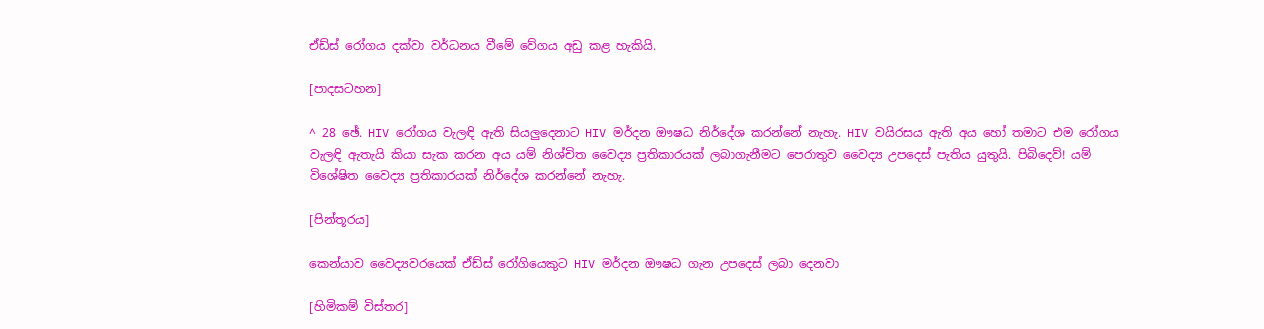ඒඩ්ස් රෝගය දක්වා වර්ධනය වීමේ වේගය අඩු කළ හැකියි.

[පාදසටහන]

^ 28 ඡේ. HIV රෝගය වැලඳි ඇති සියලුදෙනාට HIV මර්දන ඖෂධ නිර්දේශ කරන්නේ නැහැ. HIV වයිරසය ඇති අය හෝ තමාට එම රෝගය වැලඳි ඇතැයි කියා සැක කරන අය යම් නිශ්චිත වෛද්‍ය ප්‍රතිකාරයක් ලබාගැනීමට පෙරාතුව වෛද්‍ය උපදෙස් පැතිය යුතුයි. පිබිදෙව්! යම් විශේෂිත වෛද්‍ය ප්‍රතිකාරයක් නිර්දේශ කරන්නේ නැහැ.

[පින්තූරය]

කෙන්යාව වෛද්‍යවරයෙක් ඒඩ්ස් රෝගියෙකුට HIV මර්දන ඖෂධ ගැන උපදෙස් ලබා දෙනවා

[හිමිකම් විස්තර]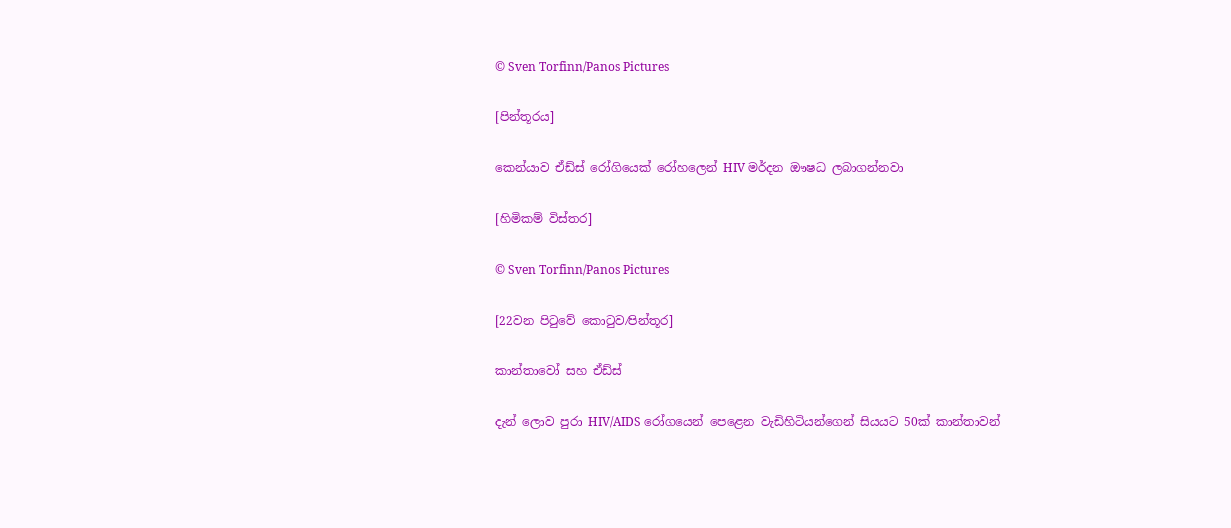© Sven Torfinn/Panos Pictures

[පින්තූරය]

කෙන්යාව ඒඩ්ස් රෝගියෙක් රෝහලෙන් HIV මර්දන ඖෂධ ලබාගන්නවා

[හිමිකම් විස්තර]

© Sven Torfinn/Panos Pictures

[22වන පිටුවේ කොටුව⁄පින්තූර]

කාන්තාවෝ සහ ඒඩ්ස්

දැන් ලොව පුරා HIV/AIDS රෝගයෙන් පෙළෙන වැඩිහිටියන්ගෙන් සියයට 50ක් කාන්තාවන්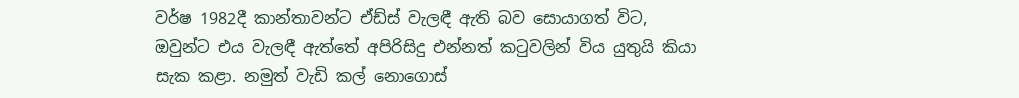වර්ෂ 1982දී කාන්තාවන්ට ඒඩ්ස් වැලඳී ඇති බව සොයාගත් විට, ඔවුන්ට එය වැලඳී ඇත්තේ අපිරිසිදු එන්නත් කටුවලින් විය යුතුයි කියා සැක කළා. නමුත් වැඩි කල් නොගොස්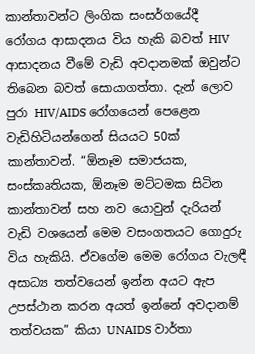කාන්තාවන්ට ලිංගික සංසර්ගයේදී රෝගය ආසාදනය විය හැකි බවත් HIV ආසාදනය වීමේ වැඩි අවදානමක් ඔවුන්ට තිබෙන බවත් සොයාගත්තා. දැන් ලොව පුරා HIV/AIDS රෝගයෙන් පෙළෙන වැඩිහිටියන්ගෙන් සියයට 50ක් කාන්තාවන්. “ඕනෑම සමාජයක, සංස්කෘතියක, ඕනෑම මට්ටමක සිටින කාන්තාවන් සහ නව යොවුන් දැරියන් වැඩි වශයෙන් මෙම වසංගතයට ගොදුරු විය හැකියි. ඒවගේම මෙම රෝගය වැලඳී අසාධ්‍ය තත්වයෙන් ඉන්න අයට ඇප උපස්ථාන කරන අයත් ඉන්නේ අවදානම් තත්වයක” කියා UNAIDS වාර්තා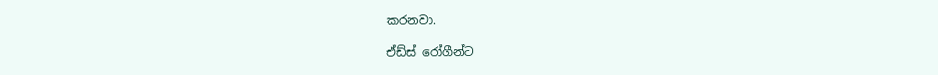කරනවා.

ඒඩ්ස් රෝගීන්ට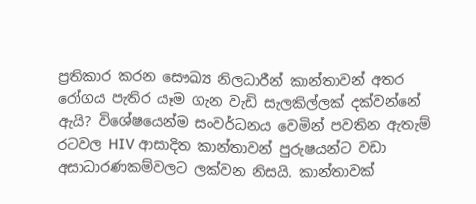ප්‍රතිකාර කරන සෞඛ්‍ය නිලධාරීන් කාන්තාවන් අතර රෝගය පැතිර යෑම ගැන වැඩි සැලකිල්ලක් දක්වන්නේ ඇයි? විශේෂයෙන්ම සංවර්ධනය වෙමින් පවතින ඇතැම් රටවල HIV ආසාදිත කාන්තාවන් පුරුෂයන්ට වඩා අසාධාරණකම්වලට ලක්වන නිසයි. කාන්තාවක්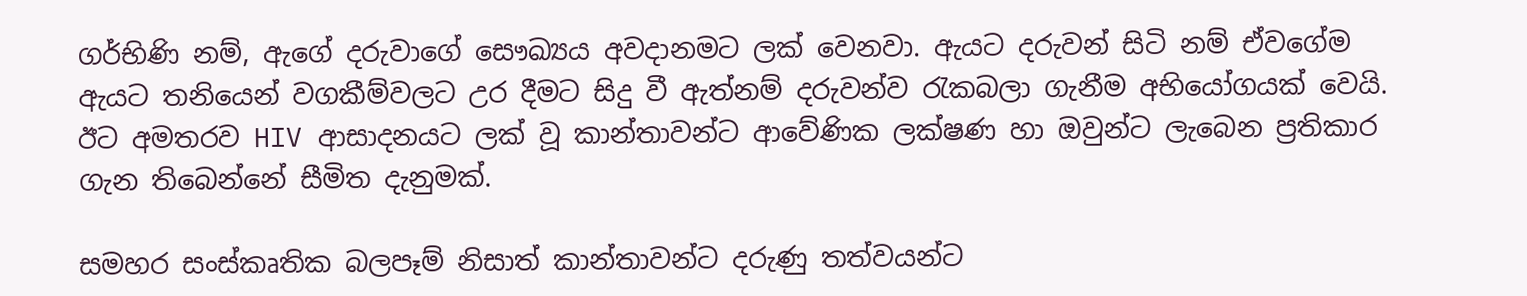ගර්භිණි නම්, ඇගේ දරුවාගේ සෞඛ්‍යය අවදානමට ලක් වෙනවා. ඇයට දරුවන් සිටි නම් ඒවගේම ඇයට තනියෙන් වගකීම්වලට උර දීමට සිදු වී ඇත්නම් දරුවන්ව රැකබලා ගැනීම අභියෝගයක් වෙයි. ඊට අමතරව HIV ආසාදනයට ලක් වූ කාන්තාවන්ට ආවේණික ලක්ෂණ හා ඔවුන්ට ලැබෙන ප්‍රතිකාර ගැන තිබෙන්නේ සීමිත දැනුමක්.

සමහර සංස්කෘතික බලපෑම් නිසාත් කාන්තාවන්ට දරුණු තත්වයන්ට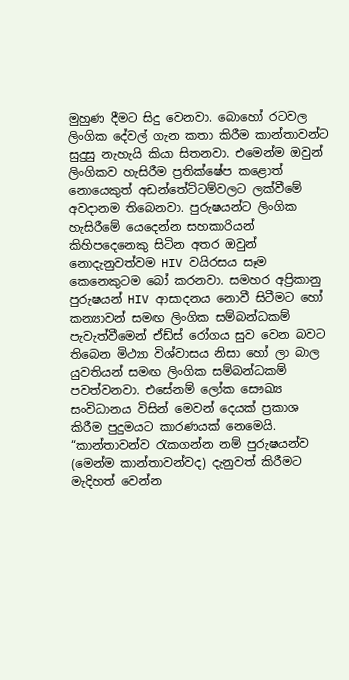මුහුණ දීමට සිදු වෙනවා. බොහෝ රටවල ලිංගික දේවල් ගැන කතා කිරීම කාන්තාවන්ට සුදුසු නැහැයි කියා සිතනවා. එමෙන්ම ඔවුන් ලිංගිකව හැසිරීම ප්‍රතික්ෂේප කළොත් නොයෙකුත් අඩන්තේට්ටම්වලට ලක්වීමේ අවදානම තිබෙනවා. පුරුෂයන්ට ලිංගික හැසිරීමේ යෙදෙන්න සහකාරියන් කිහිපදෙනෙකු සිටින අතර ඔවුන් නොදැනුවත්වම HIV වයිරසය සෑම කෙනෙකුටම බෝ කරනවා. සමහර අප්‍රිකානු පුරුෂයන් HIV ආසාදනය නොවී සිටීමට හෝ කන්‍යාවන් සමඟ ලිංගික සම්බන්ධකම් පැවැත්වීමෙන් ඒඩ්ස් රෝගය සුව වෙන බවට තිබෙන මිථ්‍යා විශ්වාසය නිසා හෝ ලා බාල යුවතියන් සමඟ ලිංගික සම්බන්ධකම් පවත්වනවා. එසේනම් ලෝක සෞඛ්‍ය සංවිධානය විසින් මෙවන් දෙයක් ප්‍රකාශ කිරීම පුදුමයට කාරණයක් නෙමෙයි. “කාන්තාවන්ව රැකගන්න නම් පුරුෂයන්ව (මෙන්ම කාන්තාවන්වද) දැනුවත් කිරීමට මැදිහත් වෙන්න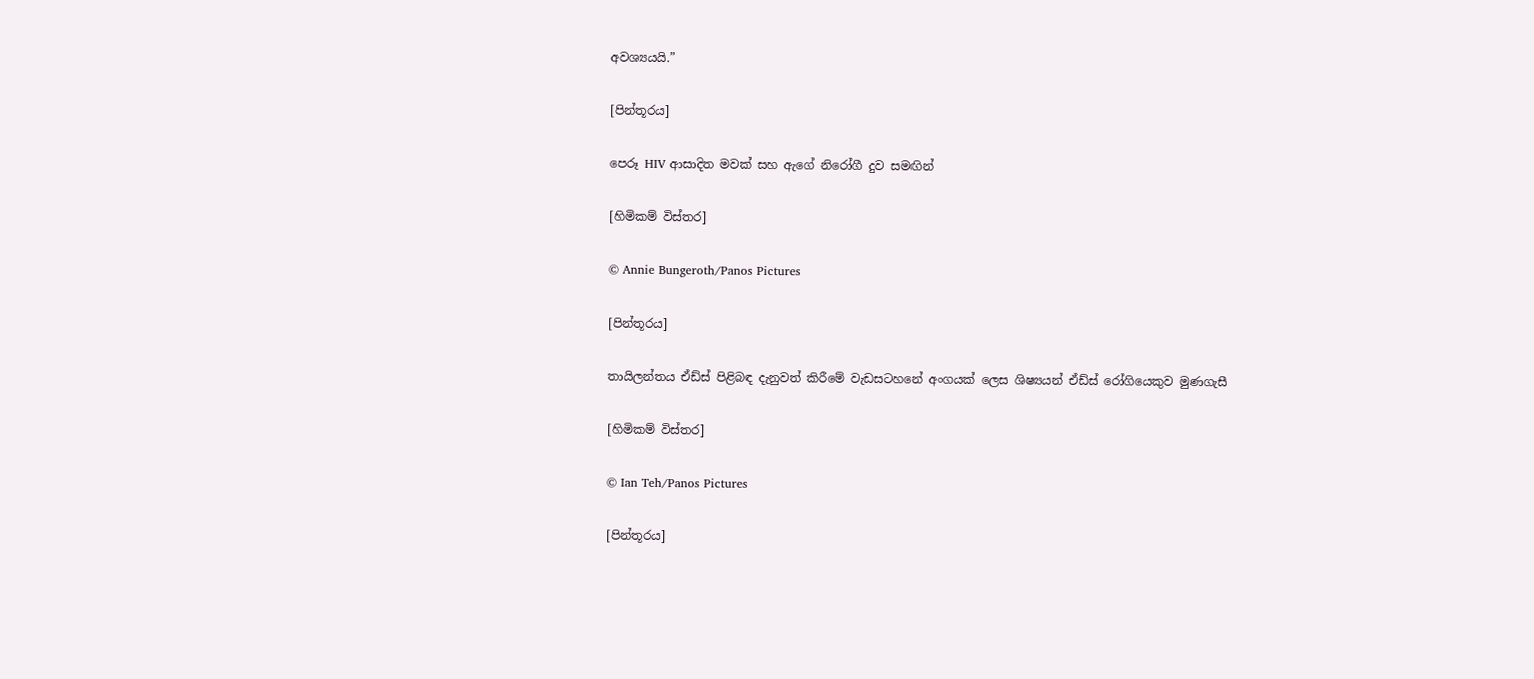අවශ්‍යයයි.”

[පින්තූරය]

පෙරූ HIV ආසාදිත මවක් සහ ඇගේ නිරෝගී දුව සමඟින්

[හිමිකම් විස්තර]

© Annie Bungeroth/Panos Pictures

[පින්තූරය]

තායිලන්තය ඒඩ්ස් පිළිබඳ දැනුවත් කිරීමේ වැඩසටහනේ අංගයක් ලෙස ශිෂ්‍යයන් ඒඩ්ස් රෝගියෙකුව මුණගැසී

[හිමිකම් විස්තර]

© Ian Teh/Panos Pictures

[පින්තූරය]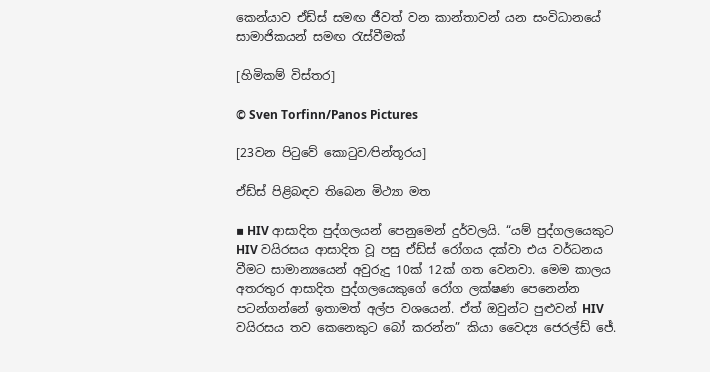කෙන්යාව ඒඩ්ස් සමඟ ජීවත් වන කාන්තාවන් යන සංවිධානයේ සාමාජිකයන් සමඟ රැස්වීමක්

[හිමිකම් විස්තර]

© Sven Torfinn/Panos Pictures

[23වන පිටුවේ කොටුව⁄පින්තූරය]

ඒඩ්ස් පිළිබඳව තිබෙන මිථ්‍යා මත

▪ HIV ආසාදිත පුද්ගලයන් පෙනුමෙන් දුර්වලයි. “යම් පුද්ගලයෙකුට HIV වයිරසය ආසාදිත වූ පසු ඒඩ්ස් රෝගය දක්වා එය වර්ධනය වීමට සාමාන්‍යයෙන් අවුරුදු 10ක් 12ක් ගත වෙනවා. මෙම කාලය අතරතුර ආසාදිත පුද්ගලයෙකුගේ රෝග ලක්ෂණ පෙනෙන්න පටන්ගන්නේ ඉතාමත් අල්ප වශයෙන්. ඒත් ඔවුන්ට පුළුවන් HIV වයිරසය තව කෙනෙකුට බෝ කරන්න” කියා වෛද්‍ය ජෙරල්ඩ් ජේ.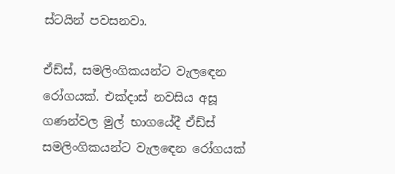ස්ටයින් පවසනවා.

ඒඩ්ස්, සමලිංගිකයන්ට වැලඳෙන රෝගයක්. එක්දාස් නවසිය අසූ ගණන්වල මුල් භාගයේදී ඒඩ්ස් සමලිංගිකයන්ට වැලඳෙන රෝගයක්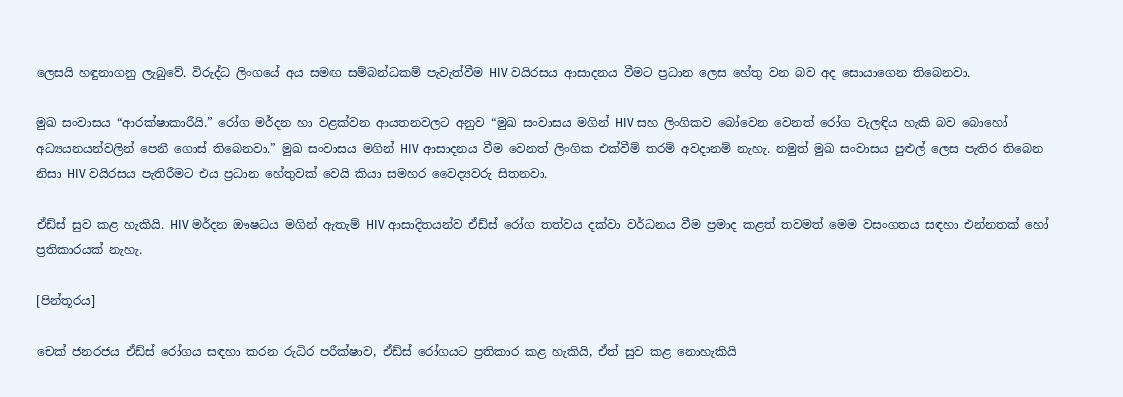ලෙසයි හඳුනාගනු ලැබුවේ. විරුද්ධ ලිංගයේ අය සමඟ සම්බන්ධකම් පැවැත්වීම HIV වයිරසය ආසාදනය වීමට ප්‍රධාන ලෙස හේතු වන බව අද සොයාගෙන තිබෙනවා.

මුඛ සංවාසය “ආරක්ෂාකාරීයි.” රෝග මර්දන හා වළක්වන ආයතනවලට අනුව “මුඛ සංවාසය මගින් HIV සහ ලිංගිකව බෝවෙන වෙනත් රෝග වැලඳිය හැකි බව බොහෝ අධ්‍යයනයන්වලින් පෙනී ගොස් තිබෙනවා.” මුඛ සංවාසය මගින් HIV ආසාදනය වීම වෙනත් ලිංගික එක්වීම් තරම් අවදානම් නැහැ. නමුත් මුඛ සංවාසය පුළුල් ලෙස පැතිර තිබෙන නිසා HIV වයිරසය පැතිරීමට එය ප්‍රධාන හේතුවක් වෙයි කියා සමහර වෛද්‍යවරු සිතනවා.

ඒඩ්ස් සුව කළ හැකියි. HIV මර්දන ඖෂධය මගින් ඇතැම් HIV ආසාදිතයන්ව ඒඩ්ස් රෝග තත්වය දක්වා වර්ධනය වීම ප්‍රමාද කළත් තවමත් මෙම වසංගතය සඳහා එන්නතක් හෝ ප්‍රතිකාරයක් නැහැ.

[පින්තූරය]

චෙක් ජනරජය ඒඩ්ස් රෝගය සඳහා කරන රුධිර පරීක්ෂාව, ඒඩ්ස් රෝගයට ප්‍රතිකාර කළ හැකියි, ඒත් සුව කළ නොහැකියි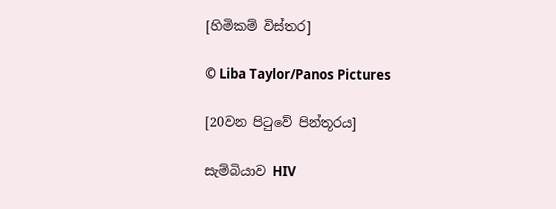[හිමිකම් විස්තර]

© Liba Taylor/Panos Pictures

[20වන පිටුවේ පින්තූරය]

සැම්බියාව HIV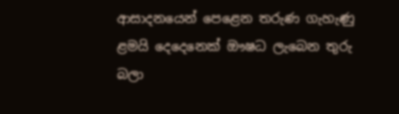ආසාදනයෙන් පෙළෙන තරුණ ගැහැණු ළමයි දෙදෙනෙක් ඖෂධ ලැබෙන තුරු බලා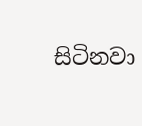සිටිනවා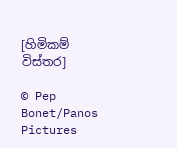[හිමිකම් විස්තර]

© Pep Bonet/Panos Pictures